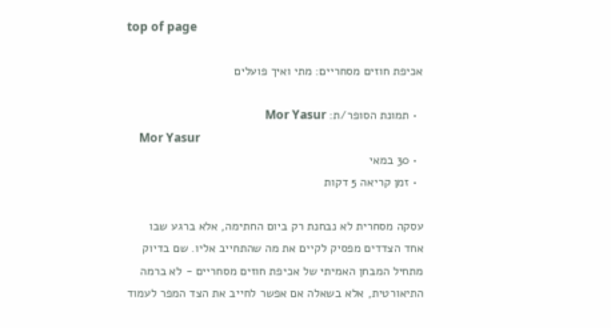top of page

אכיפת חוזים מסחריים: מתי ואיך פועלים

  • תמונת הסופר/ת: Mor Yasur
    Mor Yasur
  • 30 במאי
  • זמן קריאה 5 דקות

עסקה מסחרית לא נבחנת רק ביום החתימה, אלא ברגע שבו אחד הצדדים מפסיק לקיים את מה שהתחייב אליו. שם בדיוק מתחיל המבחן האמיתי של אכיפת חוזים מסחריים - לא ברמה התיאורטית, אלא בשאלה אם אפשר לחייב את הצד המפר לעמוד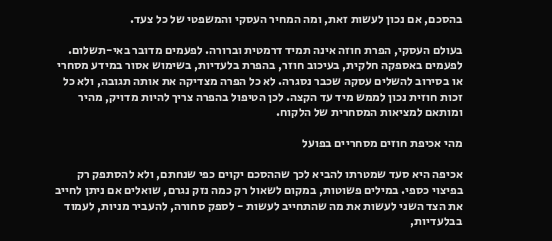בהסכם, אם נכון לעשות זאת, ומה המחיר העסקי והמשפטי של כל צעד.

בעולם העסקי, הפרת חוזה אינה תמיד דרמטית וברורה. לפעמים מדובר באי-תשלום. לפעמים באספקה חלקית, בעיכוב חוזר, בהפרת בלעדיות, בשימוש אסור במידע מסחרי או בסירוב להשלים עסקה שכבר נסגרה. לא כל הפרה מצדיקה את אותה תגובה, ולא כל זכות חוזית נכון לממש מיד עד הקצה. לכן הטיפול בהפרה צריך להיות מדויק, מהיר ומותאם למציאות המסחרית של הלקוח.

מהי אכיפת חוזים מסחריים בפועל

אכיפה היא סעד שמטרתו להביא לכך שההסכם יקוים כפי שנחתם, ולא להסתפק רק בפיצוי כספי. במילים פשוטות, במקום לשאול רק כמה נזק נגרם, שואלים אם ניתן לחייב את הצד השני לעשות את מה שהתחייב לעשות - לספק סחורה, להעביר מניות, לעמוד בבלעדיות,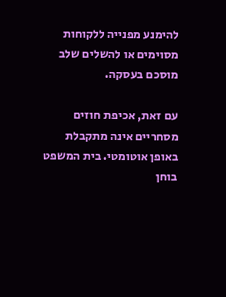להימנע מפנייה ללקוחות מסוימים או להשלים שלב מוסכם בעסקה.

עם זאת, אכיפת חוזים מסחריים אינה מתקבלת באופן אוטומטי. בית המשפט בוחן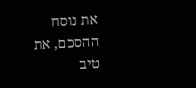את נוסח ההסכם, את טיב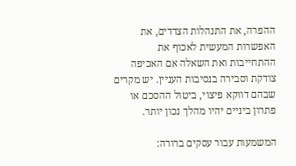ההפרה, את התנהלות הצדדים, את האפשרות המעשית לאכוף את ההתחייבות ואת השאלה אם האכיפה צודקת וסבירה בנסיבות העניין. יש מקרים שבהם דווקא פיצוי, ביטול ההסכם או פתרון ביניים יהיו מהלך נכון יותר.

המשמעות עבור עסקים ברורה: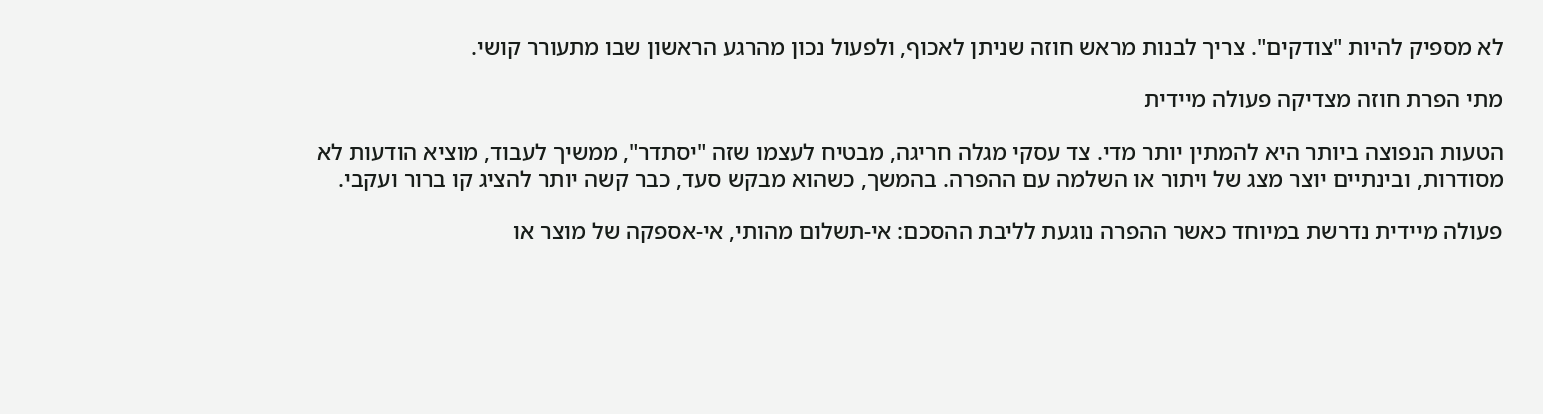לא מספיק להיות "צודקים". צריך לבנות מראש חוזה שניתן לאכוף, ולפעול נכון מהרגע הראשון שבו מתעורר קושי.

מתי הפרת חוזה מצדיקה פעולה מיידית

הטעות הנפוצה ביותר היא להמתין יותר מדי. צד עסקי מגלה חריגה, מבטיח לעצמו שזה "יסתדר", ממשיך לעבוד, מוציא הודעות לא מסודרות, ובינתיים יוצר מצג של ויתור או השלמה עם ההפרה. בהמשך, כשהוא מבקש סעד, כבר קשה יותר להציג קו ברור ועקבי.

פעולה מיידית נדרשת במיוחד כאשר ההפרה נוגעת לליבת ההסכם: אי-תשלום מהותי, אי-אספקה של מוצר או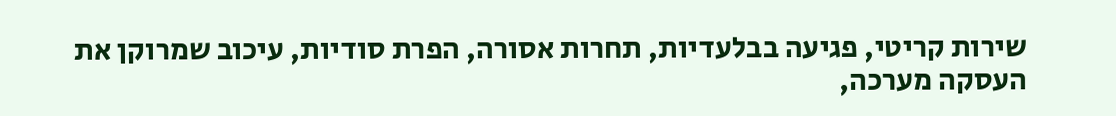שירות קריטי, פגיעה בבלעדיות, תחרות אסורה, הפרת סודיות, עיכוב שמרוקן את העסקה מערכה,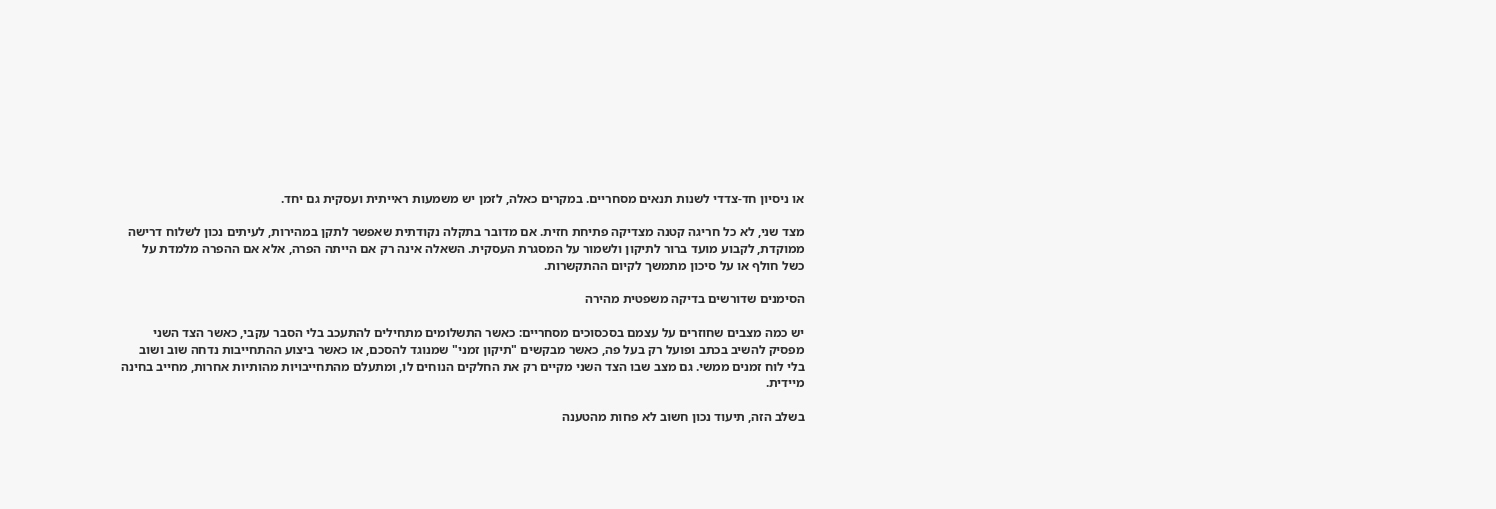או ניסיון חד-צדדי לשנות תנאים מסחריים. במקרים כאלה, לזמן יש משמעות ראייתית ועסקית גם יחד.

מצד שני, לא כל חריגה קטנה מצדיקה פתיחת חזית. אם מדובר בתקלה נקודתית שאפשר לתקן במהירות, לעיתים נכון לשלוח דרישה ממוקדת, לקבוע מועד ברור לתיקון ולשמור על המסגרת העסקית. השאלה אינה רק אם הייתה הפרה, אלא אם ההפרה מלמדת על כשל חולף או על סיכון מתמשך לקיום ההתקשרות.

הסימנים שדורשים בדיקה משפטית מהירה

יש כמה מצבים שחוזרים על עצמם בסכסוכים מסחריים: כאשר התשלומים מתחילים להתעכב בלי הסבר עקבי, כאשר הצד השני מפסיק להשיב בכתב ופועל רק בעל פה, כאשר מבקשים "תיקון זמני" שמנוגד להסכם, או כאשר ביצוע ההתחייבות נדחה שוב ושוב בלי לוח זמנים ממשי. גם מצב שבו הצד השני מקיים רק את החלקים הנוחים לו, ומתעלם מהתחייבויות מהותיות אחרות, מחייב בחינה מיידית.

בשלב הזה, תיעוד נכון חשוב לא פחות מהטענה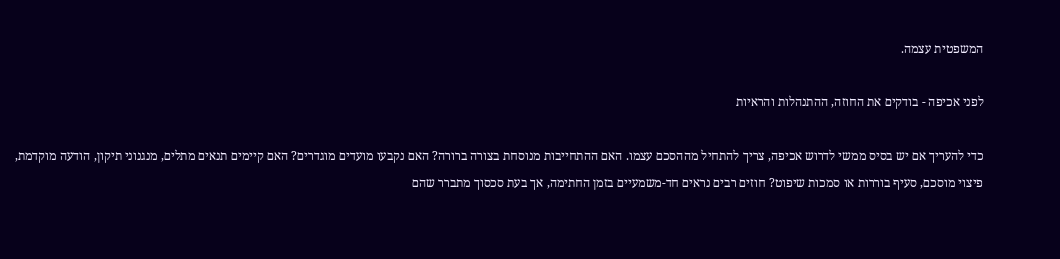המשפטית עצמה.

לפני אכיפה - בודקים את החוזה, ההתנהלות והראיות

כדי להעריך אם יש בסיס ממשי לדרוש אכיפה, צריך להתחיל מההסכם עצמו. האם ההתחייבות מנוסחת בצורה ברורה? האם נקבעו מועדים מוגדרים? האם קיימים תנאים מתלים, מנגנוני תיקון, הודעה מוקדמת, פיצוי מוסכם, סעיף בוררות או סמכות שיפוט? חוזים רבים נראים חד-משמעיים בזמן החתימה, אך בעת סכסוך מתברר שהם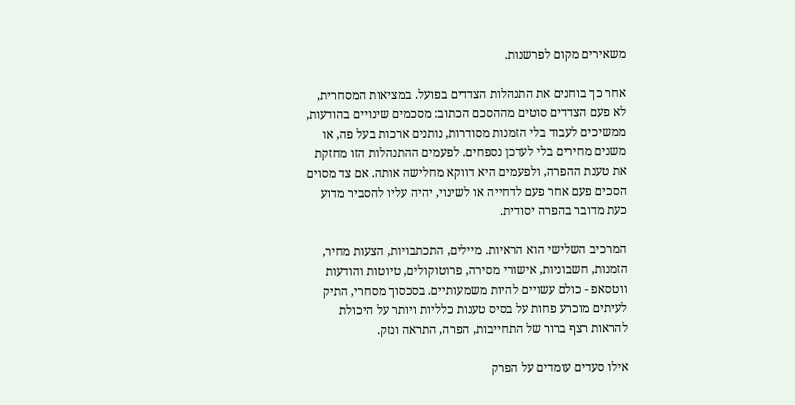משאירים מקום לפרשנות.

אחר כך בוחנים את התנהלות הצדדים בפועל. במציאות המסחרית, לא פעם הצדדים סוטים מההסכם הכתוב: מסכמים שינויים בהודעות, ממשיכים לעבוד בלי הזמנות מסודרות, נותנים ארכות בעל פה, או משנים מחירים בלי לעדכן נספחים. לפעמים ההתנהלות הזו מחזקת את טענת ההפרה, ולפעמים היא דווקא מחלישה אותה. אם צד מסוים הסכים פעם אחר פעם לדחייה או לשינוי, יהיה עליו להסביר מדוע כעת מדובר בהפרה יסודית.

המרכיב השלישי הוא הראיות. מיילים, התכתבויות, הצעות מחיר, הזמנות, חשבוניות, אישורי מסירה, פרוטוקולים, טיוטות והודעות ווטסאפ - כולם עשויים להיות משמעותיים. בסכסוך מסחרי, התיק לעיתים מוכרע פחות על בסיס טענות כלליות ויותר על היכולת להראות רצף ברור של התחייבות, הפרה, התראה ונזק.

אילו סעדים עומדים על הפרק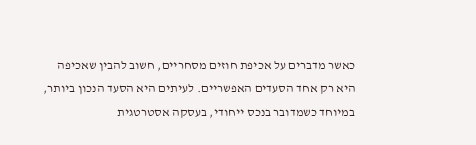כאשר מדברים על אכיפת חוזים מסחריים, חשוב להבין שאכיפה היא רק אחד הסעדים האפשריים. לעיתים היא הסעד הנכון ביותר, במיוחד כשמדובר בנכס ייחודי, בעסקה אסטרטגית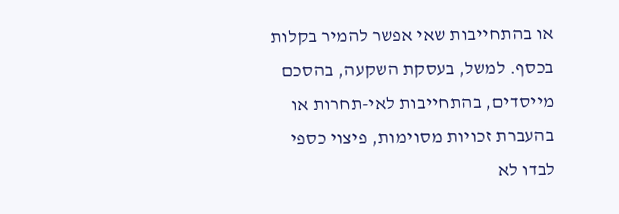או בהתחייבות שאי אפשר להמיר בקלות בכסף. למשל, בעסקת השקעה, בהסכם מייסדים, בהתחייבות לאי-תחרות או בהעברת זכויות מסוימות, פיצוי כספי לבדו לא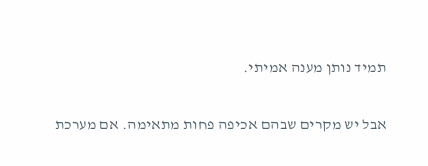תמיד נותן מענה אמיתי.

אבל יש מקרים שבהם אכיפה פחות מתאימה. אם מערכת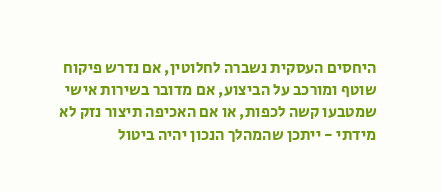היחסים העסקית נשברה לחלוטין, אם נדרש פיקוח שוטף ומורכב על הביצוע, אם מדובר בשירות אישי שמטבעו קשה לכפות, או אם האכיפה תיצור נזק לא מידתי - ייתכן שהמהלך הנכון יהיה ביטול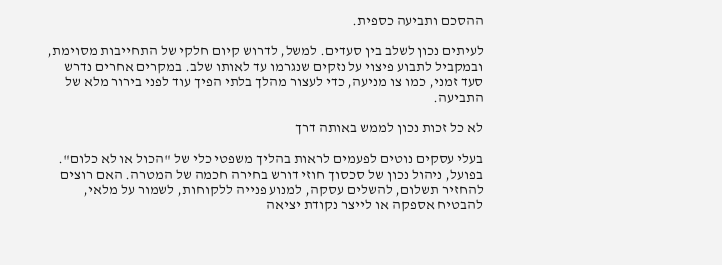ההסכם ותביעה כספית.

לעיתים נכון לשלב בין סעדים. למשל, לדרוש קיום חלקי של התחייבות מסוימת, ובמקביל לתבוע פיצוי על נזקים שנגרמו עד לאותו שלב. במקרים אחרים נדרש סעד זמני, כמו צו מניעה, כדי לעצור מהלך בלתי הפיך עוד לפני בירור מלא של התביעה.

לא כל זכות נכון לממש באותה דרך

בעלי עסקים נוטים לפעמים לראות בהליך משפטי כלי של "הכול או לא כלום". בפועל, ניהול נכון של סכסוך חוזי דורש בחירה חכמה של המטרה. האם רוצים להחזיר תשלום, להשלים עסקה, למנוע פנייה ללקוחות, לשמור על מלאי, להבטיח אספקה או לייצר נקודת יציאה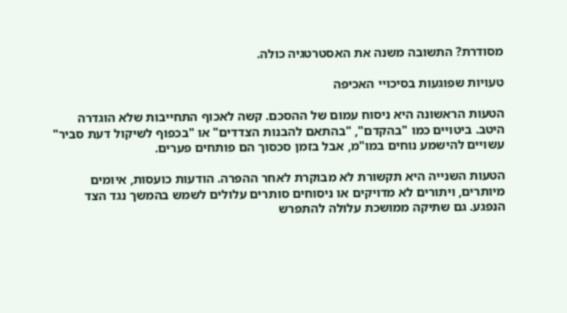מסודרת? התשובה משנה את האסטרטגיה כולה.

טעויות שפוגעות בסיכויי האכיפה

הטעות הראשונה היא ניסוח עמום של ההסכם. קשה לאכוף התחייבות שלא הוגדרה היטב. ביטויים כמו "בהקדם", "בהתאם להבנות הצדדים" או "בכפוף לשיקול דעת סביר" עשויים להישמע נוחים במו"מ, אבל בזמן סכסוך הם פותחים פערים.

הטעות השנייה היא תקשורת לא מבוקרת לאחר ההפרה. הודעות כועסות, איומים מיותרים, ויתורים לא מדויקים או ניסוחים סותרים עלולים לשמש בהמשך נגד הצד הנפגע. גם שתיקה ממושכת עלולה להתפרש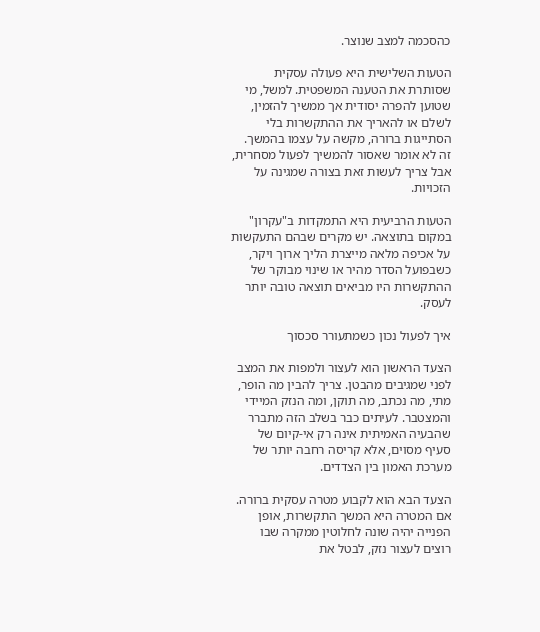כהסכמה למצב שנוצר.

הטעות השלישית היא פעולה עסקית שסותרת את הטענה המשפטית. למשל, מי שטוען להפרה יסודית אך ממשיך להזמין, לשלם או להאריך את ההתקשרות בלי הסתייגות ברורה, מקשה על עצמו בהמשך. זה לא אומר שאסור להמשיך לפעול מסחרית, אבל צריך לעשות זאת בצורה שמגינה על הזכויות.

הטעות הרביעית היא התמקדות ב"עקרון" במקום בתוצאה. יש מקרים שבהם התעקשות על אכיפה מלאה מייצרת הליך ארוך ויקר, כשבפועל הסדר מהיר או שינוי מבוקר של ההתקשרות היו מביאים תוצאה טובה יותר לעסק.

איך לפעול נכון כשמתעורר סכסוך

הצעד הראשון הוא לעצור ולמפות את המצב לפני שמגיבים מהבטן. צריך להבין מה הופר, מתי, מה נכתב, מה תוקן, ומה הנזק המיידי והמצטבר. לעיתים כבר בשלב הזה מתברר שהבעיה האמיתית אינה רק אי-קיום של סעיף מסוים, אלא קריסה רחבה יותר של מערכת האמון בין הצדדים.

הצעד הבא הוא לקבוע מטרה עסקית ברורה. אם המטרה היא המשך התקשרות, אופן הפנייה יהיה שונה לחלוטין ממקרה שבו רוצים לעצור נזק, לבטל את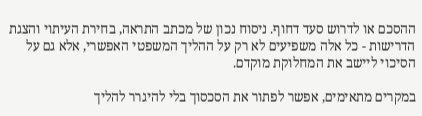ההסכם או לדרוש סעד דחוף. ניסוח נכון של מכתב התראה, בחירת העיתוי והצגת הדרישות - כל אלה משפיעים לא רק על ההליך המשפטי האפשרי, אלא גם על הסיכוי ליישב את המחלוקת מוקדם.

במקרים מתאימים, אפשר לפתור את הסכסוך בלי להיגרר להליך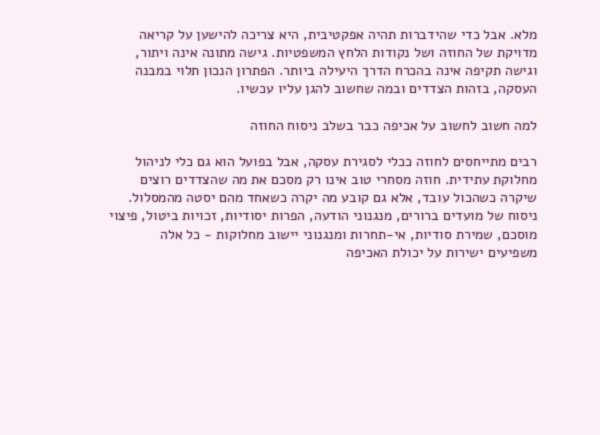מלא. אבל כדי שהידברות תהיה אפקטיבית, היא צריכה להישען על קריאה מדויקת של החוזה ושל נקודות הלחץ המשפטיות. גישה מתונה אינה ויתור, וגישה תקיפה אינה בהכרח הדרך היעילה ביותר. הפתרון הנכון תלוי במבנה העסקה, בזהות הצדדים ובמה שחשוב להגן עליו עכשיו.

למה חשוב לחשוב על אכיפה כבר בשלב ניסוח החוזה

רבים מתייחסים לחוזה ככלי לסגירת עסקה, אבל בפועל הוא גם כלי לניהול מחלוקת עתידית. חוזה מסחרי טוב אינו רק מסכם את מה שהצדדים רוצים שיקרה כשהכול עובד, אלא גם קובע מה יקרה כשאחד מהם יסטה מהמסלול. ניסוח של מועדים ברורים, מנגנוני הודעה, הפרות יסודיות, זכויות ביטול, פיצוי מוסכם, שמירת סודיות, אי-תחרות ומנגנוני יישוב מחלוקות - כל אלה משפיעים ישירות על יכולת האכיפה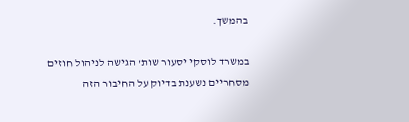בהמשך.

במשרד לוסקי יסעור שות' הגישה לניהול חוזים מסחריים נשענת בדיוק על החיבור הזה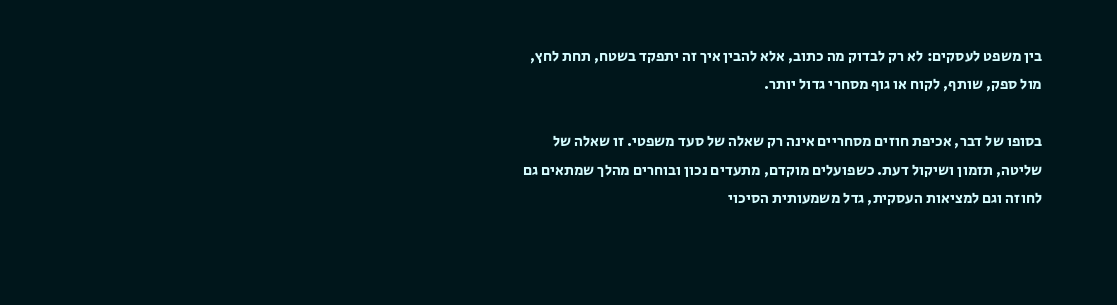בין משפט לעסקים: לא רק לבדוק מה כתוב, אלא להבין איך זה יתפקד בשטח, תחת לחץ, מול ספק, שותף, לקוח או גוף מסחרי גדול יותר.

בסופו של דבר, אכיפת חוזים מסחריים אינה רק שאלה של סעד משפטי. זו שאלה של שליטה, תזמון ושיקול דעת. כשפועלים מוקדם, מתעדים נכון ובוחרים מהלך שמתאים גם לחוזה וגם למציאות העסקית, גדל משמעותית הסיכוי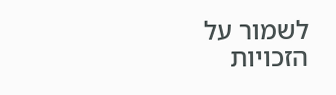לשמור על הזכויות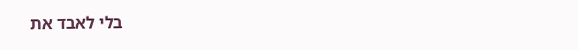בלי לאבד את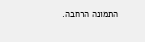התמונה הרחבה.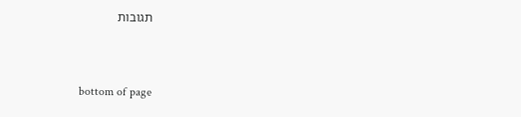תגובות


bottom of page